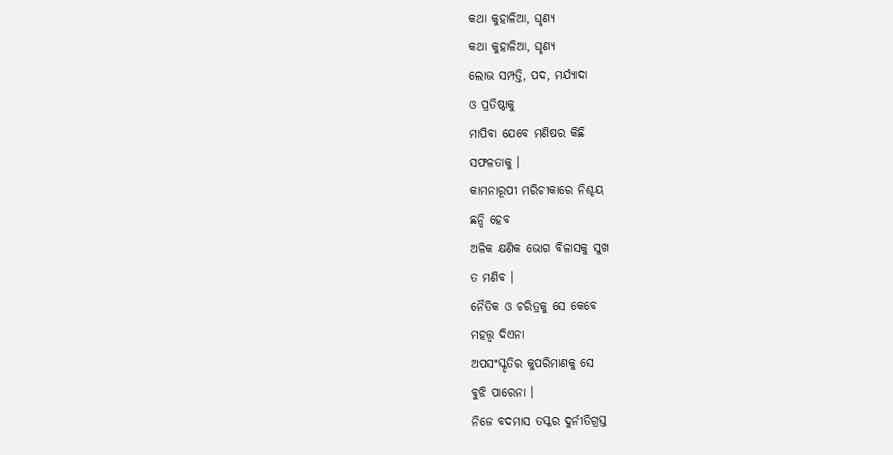କଥା କୁହାଳିଆ, ଘୃଣ୍ୟ
କଥା କୁହାଳିଆ, ଘୃଣ୍ୟ
ଲୋଭ ସମ୍ପତ୍ତି, ପଦ, ମର୍ଯ୍ୟାଦା
ଓ ପ୍ରତିଷ୍ଠାକୁ
ମାପିବା ଯେବେ ମଣିଷର କିଛି
ସଫଳତାକୁ ।
କାମନାରୂପୀ ମରିଚୀକାରେ ନିଶ୍ଚୟ
ଛନ୍ଦି ହେବ
ଅଳିକ କ୍ଷଣିକ ଭୋଗ ବିଳାସକୁ ସୁଖ
ତ ମଣିବ ।
ନୈତିକ ଓ ଚରିତ୍ରକୁ ସେ କେବେ
ମହତ୍ତ୍ବ ଦିଏନା
ଅପସଂସ୍କୃତିର କୁପରିମାଣକୁ ସେ
ବୁଝି ପାରେନା ।
ନିଜେ ବଦମାସ ତସ୍କର ଦୁର୍ନୀତିଗ୍ରସ୍ତ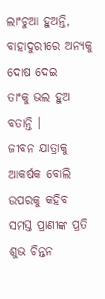ଲାଂଚୁଆ ହୁଅନ୍ତି,
ବାହାଦୁରୀରେ ଅନ୍ୟକୁ ଦୋଷ ଦେଇ
ତାଂକୁ ଭଲ ହୁଅ ବତାନ୍ତି ।
ଜୀବନ ଯାତ୍ରାକୁ ଆକର୍ଷକ ବୋଲି
ଉପରକୁ କହିବ
ସମସ୍ତ ପ୍ରାଣୀଙ୍କ ପ୍ରତି ଶୁଭ ଚିନ୍ତନ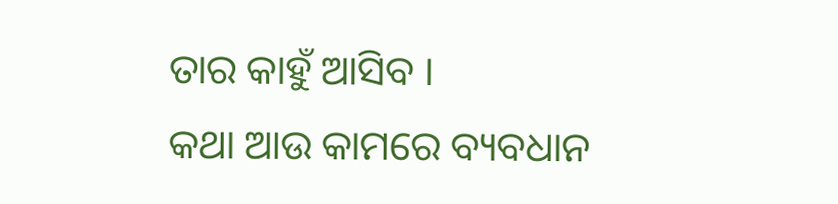ତାର କାହୁଁ ଆସିବ ।
କଥା ଆଉ କାମରେ ବ୍ୟବଧାନ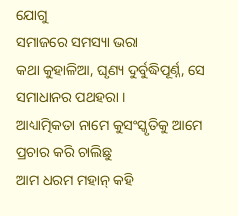ଯୋଗୁ
ସମାଜରେ ସମସ୍ୟା ଭରା
କଥା କୁହାଳିଆ, ଘୃଣ୍ୟ ଦୁର୍ବୁଦ୍ଧିପୂର୍ଣ୍ନ, ସେ
ସମାଧାନର ପଥହରା ।
ଆଧ୍ୟାତ୍ମିକତା ନାମେ କୁସଂସ୍କୃତିକୁ ଆମେ
ପ୍ରଚାର କରି ଚାଲିଛୁ
ଆମ ଧରମ ମହାନ୍ କହି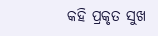କହି ପ୍ରକୃତ ସୁଖ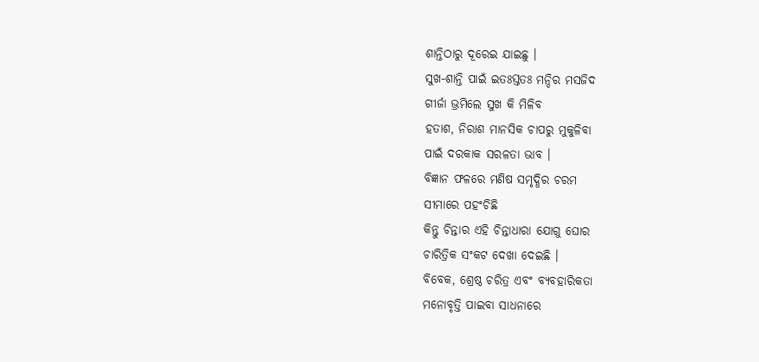ଶାନ୍ତିଠାରୁ ଦୂରେଇ ଯାଇଛୁ ।
ସୁଖ-ଶାନ୍ତି ପାଇଁ ଇତଃସ୍ତତଃ ମନ୍ଦିର ମସଜିଦ
ଗୀର୍ଜା ଭ୍ରମିଲେ ସୁଖ କି ମିଳିବ
ହତାଶ, ନିରାଶ ମାନସିକ ଚାପରୁ ମୁକୁଳିବା
ପାଇଁ ଦରକାକ ସରଳତା ଭାବ ।
ବିଜ୍ଞାନ ଫଳରେ ମଣିଷ ସମୃଦ୍ଧିର ଚରମ
ସୀମାରେ ପହଂଚିଛି
କିନ୍ତୁ ଚିନ୍ତାର ଏହି ଚିନ୍ତାଧାରା ଯୋଗୁ ଘୋର
ଚାରିତ୍ରିକ ସଂକଟ ଦେଖା ଦେଇଛି ।
ବିବେକ, ଶ୍ରେଷ୍ଠ ଚରିତ୍ର ଏବଂ ବ୍ୟବହାରିକତା
ମନୋବୃତ୍ତି ପାଇବା ସାଧନାରେ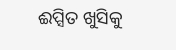ଈପ୍ସିତ ଖୁସିକୁ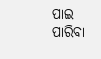ପାଇ ପାରିବା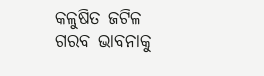କଳୁଷିତ ଜଟିଳ
ଗରବ ଭାବନାକୁ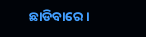ଛାଡିବାରେ ।